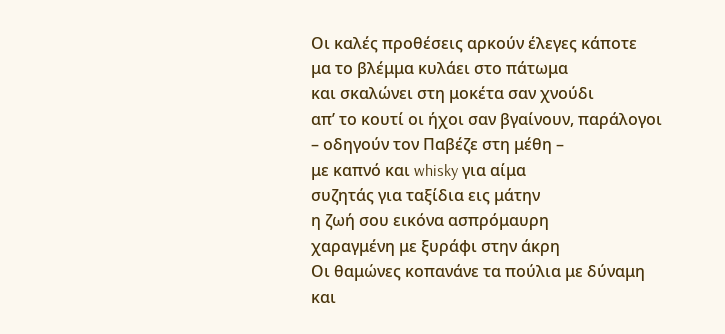Οι καλές προθέσεις αρκούν έλεγες κάποτε
μα το βλέμμα κυλάει στο πάτωμα
και σκαλώνει στη μοκέτα σαν χνούδι
απ’ το κουτί οι ήχοι σαν βγαίνουν, παράλογοι
– οδηγούν τον Παβέζε στη μέθη –
με καπνό και whisky για αίμα
συζητάς για ταξίδια εις μάτην
η ζωή σου εικόνα ασπρόμαυρη
χαραγμένη με ξυράφι στην άκρη
Οι θαμώνες κοπανάνε τα πούλια με δύναμη
και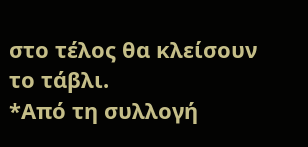στο τέλος θα κλείσουν το τάβλι.
*Από τη συλλογή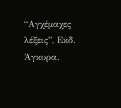“Αγχέμαχες λέξεις”, Εκδ. Άγκυρα.